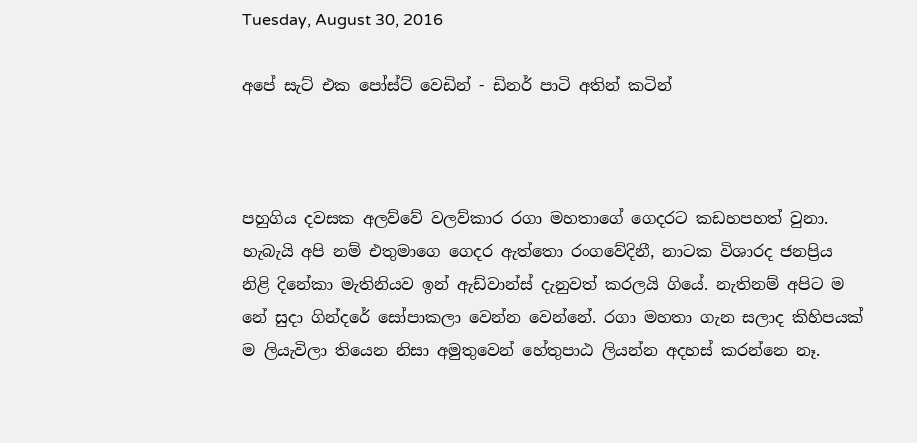Tuesday, August 30, 2016

අපේ සැට් එක පෝස්ට් වෙඩින් - ඩිනර් පාටි අතින් කටින්



පහුගිය දවසක අලව්වේ වලව්කාර රගා මහතාගේ ගෙදරට කඩහපහත් වුනා. හැබැයි අපි නම් එතුමාගෙ ගෙදර ඇත්තො රංගවේදිනී, නාටක විශාරද ජනප්‍රිය නිළි දිනේකා මැතිනියව ඉන් ඇඩ්වාන්ස් දැනුවත් කරලයි ගියේ. නැතිනම් අපිට ම නේ සුදා ගින්දරේ සෝපාකලා වෙන්න වෙන්නේ. රගා මහතා ගැන සලාද කිහිපයක් ම ලියැවිලා තියෙන නිසා අමුතුවෙන් හේතුපාඨ ලියන්න අදහස් කරන්නෙ නෑ.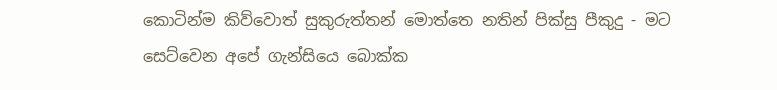කොටින්ම කිව්වොත් සුකුරුත්තන් මොත්තෙ නතින් පික්සු පීකුදු - මට සෙට්වෙන අපේ ගැන්සියෙ බොක්ක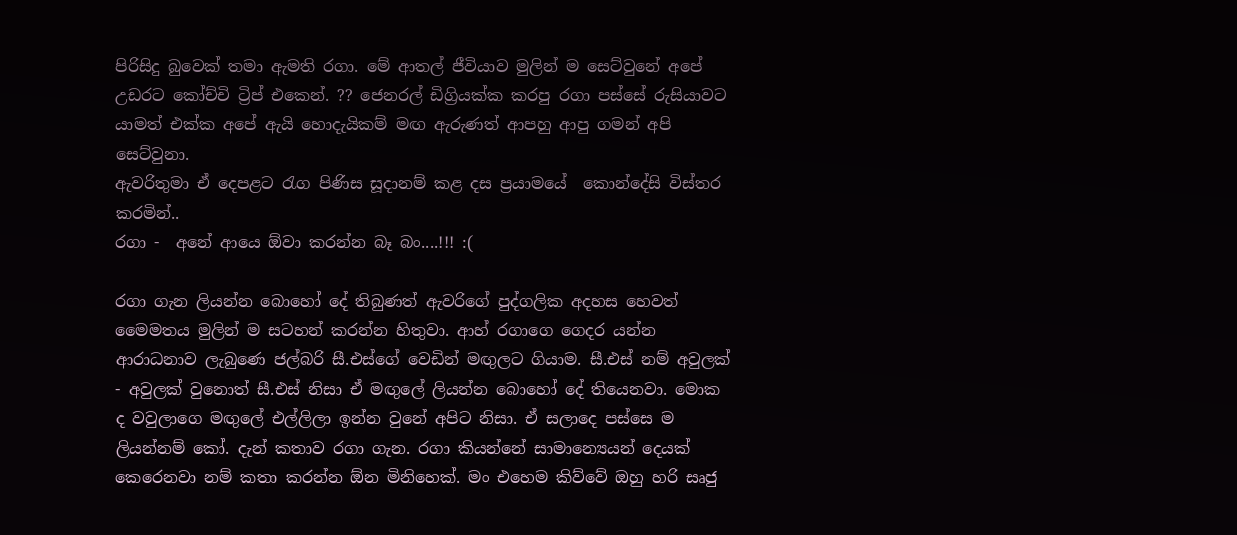පිරිසිදු බුවෙක් තමා ඇමති රගා. මේ ආතල් ජීවියාව මුලින් ම සෙට්වුනේ අපේ උඩරට කෝච්චි ට්‍රිප් එකෙන්. ?? ජෙනරල් ඩිග්‍රියක්ක කරපු රගා පස්සේ රුසියාවට යාමත් එක්ක අපේ ඇයි හොදැයිකම් මඟ ඇරුණත් ආපහු ආපු ගමන් අපි සෙට්වුනා.
ඇවරිතුමා ඒ දෙපළට රැග පිණිස සූදානම් කළ දස ප්‍රයාමයේ  කොන්දේසි විස්තර කරමින්..
රගා -  අනේ ආයෙ ඕවා කරන්න බෑ බං....!!! :(

රගා ගැන ලියන්න බොහෝ දේ තිබුණත් ඇවරිගේ පුද්ගලික අදහස හෙවත් මෛමතය මුලින් ම සටහන් කරන්න හිතුවා. ආහ් රගාගෙ ගෙදර යන්න ආරාධනාව ලැබුණෙ ජල්බරි සී.එස්ගේ වෙඩින් මඟුලට ගියාම. සී.එස් නම් අවුලක් - අවුලක් වුනොත් සී.එස් නිසා ඒ මඟුලේ ලියන්න බොහෝ දේ තියෙනවා. මොක ද වවුලාගෙ මඟුලේ එල්ලිලා ඉන්න වුනේ අපිට නිසා. ඒ සලාදෙ පස්සෙ ම ලියන්නම් කෝ. දැන් කතාව රගා ගැන. රගා කියන්නේ සාමාන්‍යෙයන් දෙයක් කෙරෙනවා නම් කතා කරන්න ඕන මිනිහෙක්. මං එහෙම කිව්වේ ඔහු හරි සෘජු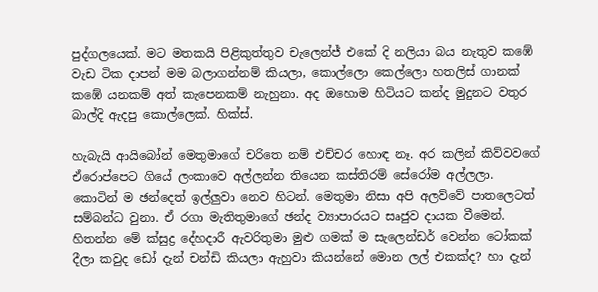පුද්ගලයෙක්. මට මතකයි පිළිකුත්තුව චැලෙන්ජ් එකේ දි නලියා බය නැතුව කඹේ වැඩ ටික දාපන් මම බලාගන්නම් කියලා, කොල්ලො කෙල්ලො හතලිස් ගානක් කඹේ යනකම් අත් කැපෙනකම් නැහුනා. අද ඔහොම හිටියට කන්ද මුදුනට වතුර බාල්දි ඇදපු කොල්ලෙක්. හික්ස්.

හැබැයි ආයිබෝන් මෙතුමාගේ චරිතෙ නම් එච්චර හොඳ නෑ. අර කලින් කිව්වවගේ ඒරොප්පෙට ගියේ ලංකාවෙ අල්ලන්න තියෙන කස්තිරම් සේරෝම අල්ලලා. කොටින් ම ඡන්දෙත් ඉල්ලුවා නෙව හිටන්. මෙතුමා නිසා අපි අලව්වේ පාතලෙටත් සම්බන්ධ වුනා. ඒ රගා මැතිතුමාගේ ඡන්ද ව්‍යාපාරයට සෘජුව දායක වීමෙන්. හිතන්න මේ ක්සුද්‍ර දේහදාරී ඇවරිතුමා මුළු ගමක් ම සැලෙන්ඩර් වෙන්න ටෝකක් දීලා කවුද ඩෝ දැන් චන්ඩි කියලා ඇහුවා කියන්නේ මොන ලල් එකක්ද? හා දැන්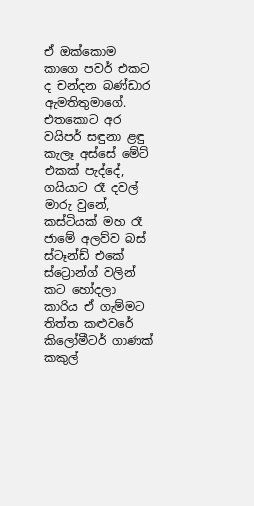ඒ ඔක්කොම කාගෙ පවර් එකට ද චන්දන බණ්ඩාර ඇමතිතුමාගේ. එතකොට අර වයිපර් සඳුනා ළඳු කැලෑ අස්සේ මේට් එකක් පැද්දේ, ගයියාට රෑ දවල් මාරු වුනේ, කස්ටියක් මහ රෑ ජාමේ අලව්ව බස් ස්ටෑන්ඩ් එකේ ස්ට්‍රොන්ග් වලින් කට හෝදලා කාරිය ඒ ගැම්මට තිත්ත කළුවරේ කිලෝමීටර් ගාණක් කකුල්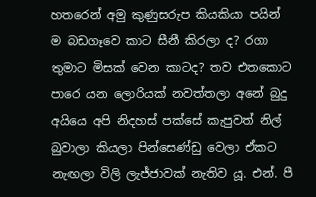හතරෙන් අමු කුණුසරුප කියකියා පයින් ම බඩගෑවෙ කාට සීනී කිරලා ද? රගා තුමාට මිසක් වෙන කාටද? තව එතකොට පාරෙ යන ලොරියක් නවත්තලා අනේ බුදු අයියෙ අපි නිදහස් පක්සේ කැපුවත් නිල් බුවාලා කියලා පින්සෙණ්ඩු වෙලා ඒකට නැඟලා විලි ලැජ්ජාවක් නැතිව යූ. එන්. පී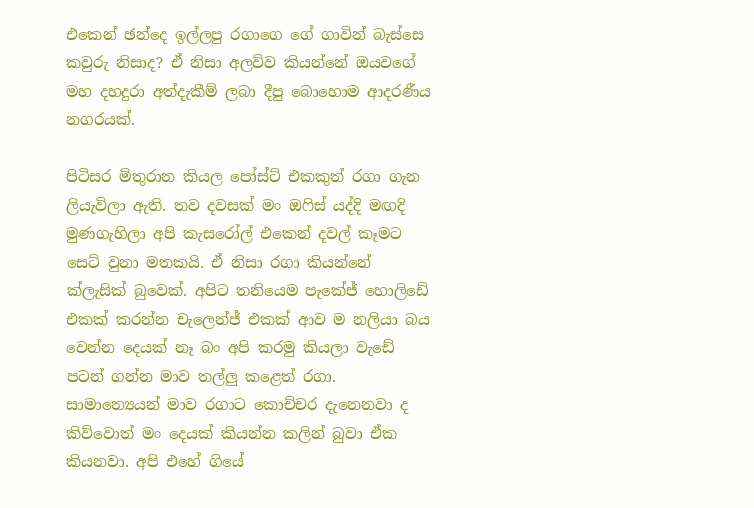එකෙන් ඡන්දෙ ඉල්ලපු රගාගෙ ගේ ගාවින් බැස්සෙ කවුරු නිසාද? ඒ නිසා අලව්ව කියන්නේ ඔයවගේ මහ දහදුරා අත්දැකීම් ලබා දීපු බොහොම ආදරණීය නගරයක්.

පිටිසර මිතුරාන කියල පෝස්ට් එකකුත් රගා ගැන ලියැවිලා ඇති. තව දවසක් මං ඔෆිස් යද්දි මඟදි මුණගැහිලා අපි කැසරෝල් එකෙන් දවල් කෑමට සෙට් වුනා මතකයි. ඒ නිසා රගා කියන්නේ ක්ලැසික් බුවෙක්. අපිට තනියෙම පැකේජ් හොලිඩේ එකක් කරන්න චැලෙන්ජ් එකක් ආව ම නලියා බය වෙන්න දෙයක් නෑ බං අපි කරමු කියලා වැඩේ පටන් ගන්න මාව තල්ලු කළෙත් රගා. සාමාන්‍යෙයන් මාව රගාට කොච්චර දැනෙනවා ද කිව්වොත් මං දෙයක් කියන්න කලින් බුවා ඒක කියනවා. අපි එහේ ගියේ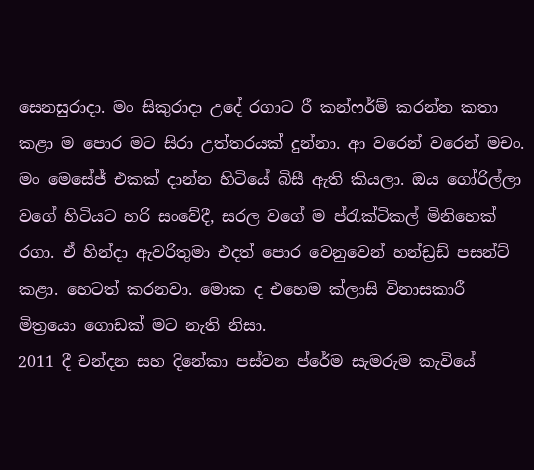සෙනසුරාදා. මං සිකුරාදා උදේ රගාට රී කන්ෆර්ම් කරන්න කතා කළා ම පොර මට සිරා උත්තරයක් දුන්නා. ආ වරෙන් වරෙන් මචං. මං මෙසේජ් එකක් දාන්න හිටියේ බිසී ඇති කියලා. ඔය ගෝරිල්ලා වගේ හිටියට හරි සංවේදී, සරල වගේ ම ප්රැක්ටිකල් මිනිහෙක් රගා. ඒ හින්දා ඇවරිතුමා එදත් පොර වෙනුවෙන් හන්ඩ්‍රඩ් පසන්ට් කළා. හෙටත් කරනවා. මොක ද එහෙම ක්ලාසි විනාසකාරී මිත්‍රයො ගොඩක් මට නැති නිසා.
2011 දී චන්දන සහ දිනේකා පස්වන ප්රේම සැමරුම කැවියේ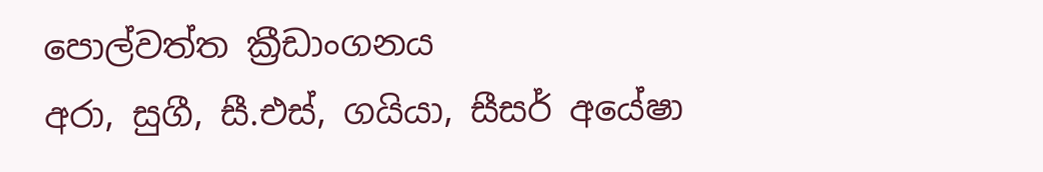පොල්වත්ත ක්‍රීඩාංගනය
අරා, සුගී, සී.එස්, ගයියා, සීසර් අයේෂා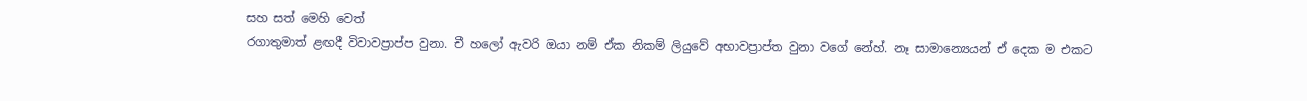සහ සත් මෙහි වෙත්
රගාතුමාත් ළඟදී විවාවප්‍රාප්ප වුනා. චී හලෝ ඇවරි ඔයා නම් ඒක නිකම් ලියුවේ අභාවප්‍රාප්ත වුනා වගේ නේහ්. නෑ සාමාන්‍යෙයන් ඒ දෙක ම එකට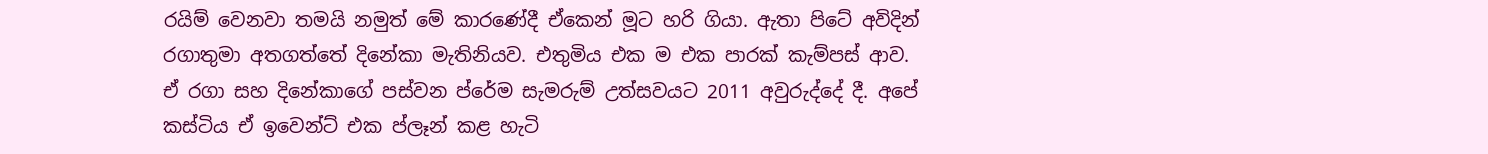රයිම් වෙනවා තමයි නමුත් මේ කාරණේදී ඒකෙන් මූට හරි ගියා. ඇතා පිටේ අවිදින් රගාතුමා අතගත්තේ දිනේකා මැතිනියව. එතුමිය එක ම එක පාරක් කැම්පස් ආව. ඒ රගා සහ දිනේකාගේ පස්වන ප්රේම සැමරුම් උත්සවයට 2011 අවුරුද්දේ දී. අපේ කස්ටිය ඒ ඉවෙන්ට් එක ප්ලෑන් කළ හැටි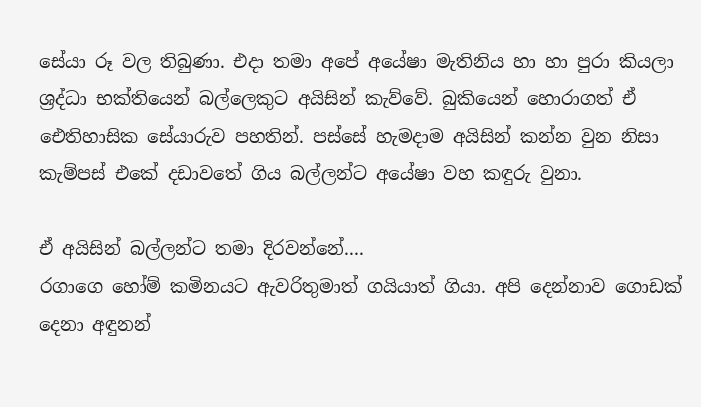සේයා රූ වල තිබුණා. එදා තමා අපේ අයේෂා මැතිනිය හා හා පුරා කියලා ශ්‍රද්ධා භක්තියෙන් බල්ලෙකුට අයිසින් කැව්වේ. බුකියෙන් හොරාගත් ඒ ඓතිහාසික සේයාරුව පහතින්. පස්සේ හැමදාම අයිසින් කන්න වුන නිසා කැම්පස් එකේ දඩාවතේ ගිය බල්ලන්ට අයේෂා වහ කඳුරු වුනා.

ඒ අයිසින් බල්ලන්ට තමා දිරවන්නේ....
රගාගෙ හෝම් කමිනයට ඇවරිතුමාත් ගයියාත් ගියා. අපි දෙන්නාව ගොඩක් දෙනා අඳුනන්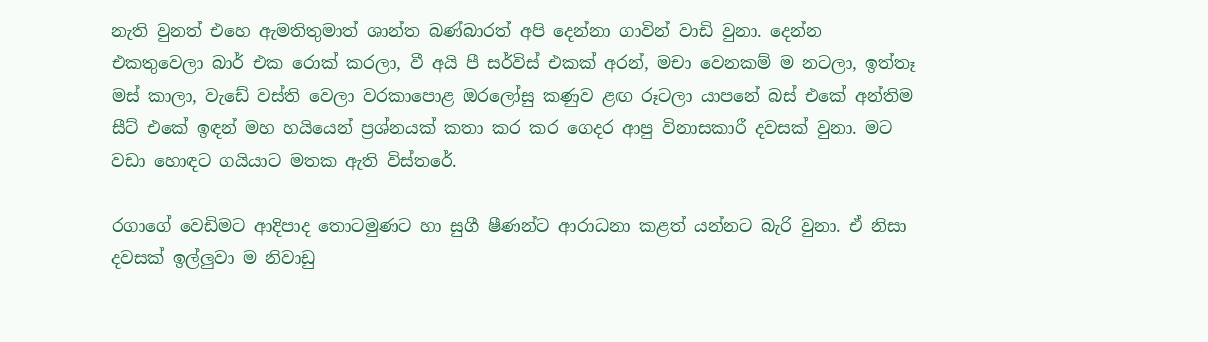නැති වුනත් එහෙ ඇමතිතුමාත් ශාන්ත බණ්බාරත් අපි දෙන්නා ගාවින් වාඩි වුනා. දෙන්න එකතුවෙලා බාර් එක රොක් කරලා, වී අයි පී සර්විස් එකක් අරන්, මචා වෙනකම් ම නටලා, ඉත්තෑ මස් කාලා, වැඩේ වස්ති වෙලා වරකාපොළ ඔරලෝසු කණුව ළඟ රූටලා යාපනේ බස් එකේ අන්තිම සීට් එකේ ඉඳන් මහ හයියෙන් ප්‍රශ්නයක් කතා කර කර ගෙදර ආපු විනාසකාරී දවසක් වුනා. මට වඩා හොඳට ගයියාට මතක ඇති විස්තරේ.

රගාගේ වෙඩිමට ආදිපාද තොටමුණට හා සුගී ෂීණන්ට ආරාධනා කළත් යන්නට බැරි වුනා. ඒ නිසා දවසක් ඉල්ලුවා ම නිවාඩු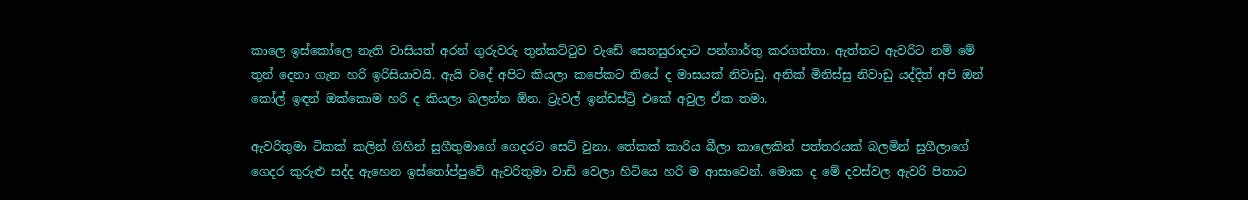කාලෙ ඉස්කෝලෙ නැති වාසියත් අරන් ගුරුවරු තුන්කට්ටුව වැඩේ සෙනසුරාදාට පන්ගාර්තු කරගත්තා. ඇත්තට ඇවරිට නම් මේ තුන් දෙනා ගැන හරි ඉරිසියාවයි. ඇයි වදේ අපිට කියලා කපේකට තියේ ද මාසයක් නිවාඩු. අනික් මිනිස්සු නිවාඩු යද්දිත් අපි ඔන් කෝල් ඉඳන් ඔක්කොම හරි ද කියලා බලන්න ඕන. ට්‍රැවල් ඉන්ඩස්ට්‍රි එකේ අවුල ඒක තමා.

ඇවරිතුමා ටිකක් කලින් ගිහින් සුගීතුමාගේ ගෙදරට සෙට් වුනා. තේකක් කාරිය බීලා කාලෙකින් පත්තරයක් බලමින් සුගීලාගේ ගෙදර කුරුළු සද්ද ඇහෙන ඉස්තෝප්පුවේ ඇවරිතුමා වාඩි වෙලා හිටියෙ හරි ම ආසාවෙන්. මොක ද මේ දවස්වල ඇවරි පිතාට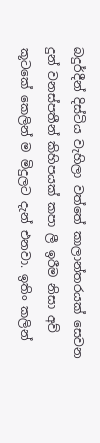බදුර්දීන් දිස්ටිය වැහිලා වත්තේ කාලාන්තරයක් සෙවන දුන් වනස්පතීන් කිහිපයක් කපා ලී ඉරීම නිසා අව් කූටකේ කෙලින් ම මිදුලට දැන් එනවා. ඉතිං කලින්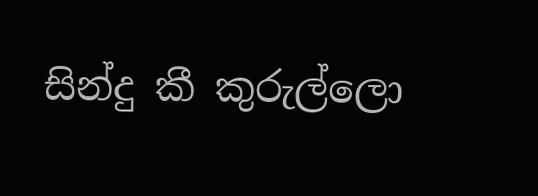සින්දු කී කුරුල්ලො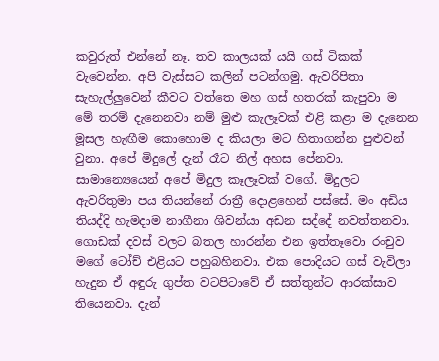කවුරුත් එන්නේ නෑ. තව කාලයක් යයි ගස් ටිකක් වැවෙන්න. අපි වැස්සට කලින් පටන්ගමු. ඇවරිපිතා සැහැල්ලුවෙන් කීවට වත්තෙ මහ ගස් හතරක් කැපුවා ම මේ තරම් දැනෙනවා නම් මුළු කැලෑවක් එළි කළා ම දැනෙන මූසල හැඟීම කොහොම ද කියලා මට හිතාගන්න පුළුවන් වුනා. අපේ මිදුලේ දැන් රෑට නිල් අහස පේනවා. සාමාන්‍යෙයෙන් අපේ මිදුල කෑලෑවක් වගේ. මිදුලට ඇවරිතුමා පය තියන්නේ රාත්‍රී දොළහෙන් පස්සේ. මං අඩිය තියද්දි හැමදාම නාගීනා ශිවන්යා අඩන සද්දේ නවත්තනවා. ගොඩක් දවස් වලට බතල හාරන්න එන ඉත්තෑවො රංචුව මගේ ටෝච් එළියට පහුබහිනවා. එක පොදියට ගස් වැවිලා හැදුන ඒ අඳුරු ගුප්ත වටපිටාවේ ඒ සත්තුන්ට ආරක්සාව තියෙනවා. දැන්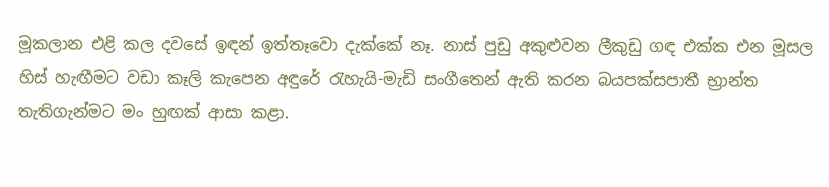මූකලාන එළි කල දවසේ ඉඳන් ඉත්තෑවො දැක්කේ නෑ. නාස් පුඩු අකුළුවන ලීකුඩු ගඳ එක්ක එන මූසල හිස් හැඟීමට වඩා කෑලි කැපෙන අඳුරේ රැහැයි-මැඩි සංගීතෙන් ඇති කරන බයපක්සපාතී භ්‍රාන්ත තැතිගැන්මට මං හුඟක් ආසා කළා.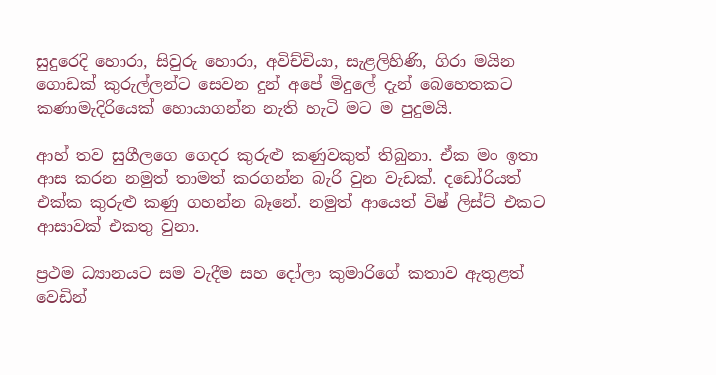සුදුරෙදි හොරා, සිවුරු හොරා‍, අවිච්චියා, සැළලිහිණි, ගිරා මයින ගොඩක් කුරුල්ලන්ට සෙවන දුන් අපේ මිදුලේ දැන් බෙහෙතකට කණාමැදිරියෙක් හොයාගන්න නැති හැටි මට ම පුදුමයි.

ආහ් තව සුගීලගෙ ගෙදර කුරුළු කණුවකුත් තිබුනා. ඒක මං ඉතා ආස කරන නමුත් තාමත් කරගන්න බැරි වුන වැඩක්. දඩෝරියත් එක්ක කුරුළු කණු ගහන්න බෑනේ. නමුත් ආයෙත් විෂ් ලිස්ට් එකට ආසාවක් එකතු වුනා.

ප්‍රථම ධ්‍යානයට සම වැදීම සහ දෝලා කුමාරිගේ කතාව ඇතුළත් වෙඩින්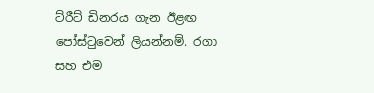ට්රීට් ඩිනරය ගැන ඊළඟ පෝස්ටුවෙන් ලියන්නම්. රගා සහ එම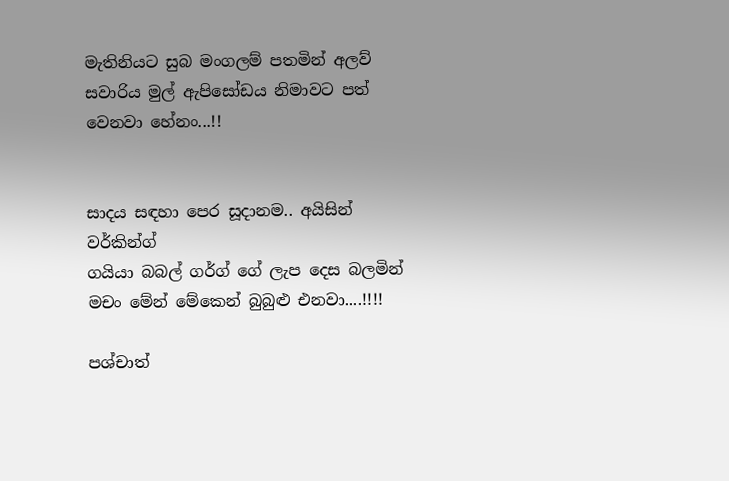මැතිනියට සුබ මංගලම් පතමින් අලව් සවාරිය මුල් ඇපිසෝඩය නිමාවට පත් වෙනවා හේනං...!!


සාදය සඳහා පෙර සූදානම.. අයිසින් වර්කින්ග්
ගයියා බබල් ගර්ග් ගේ ලැප දෙස බලමින් මචං මේන් මේකෙන් බුබුළු එනවා....!!!!

පශ්චාත්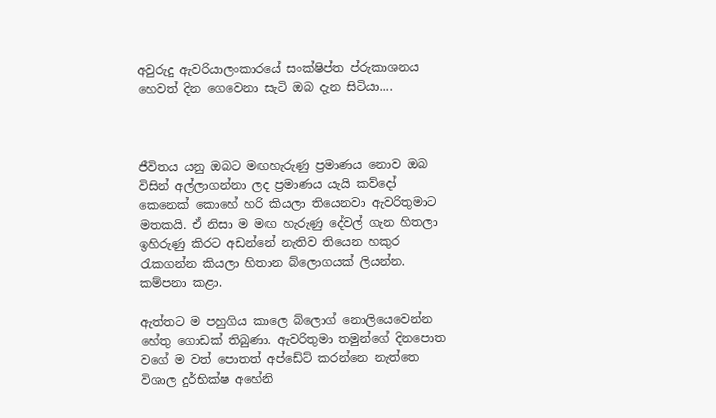අවුරුදු ඇවරියාලංකාරයේ සංක්ෂිප්ත ප්රුකාශනය හෙවත් දින ගෙවෙනා සැටි ඔබ දැන සිටියා....



ජීවිතය යනු ඔබට මඟහැරුණු ප්‍රමාණය නොව ඔබ විසින් අල්ලාගන්නා ලද ප්‍රමාණය යැයි කව්දෝ කෙනෙක් කොහේ හරි කියලා තියෙනවා ඇවරිතුමාට මතකයි. ඒ නිසා ම මඟ හැරුණු දේවල් ගැන හිතලා ඉහිරුණු කිරට අඩන්නේ නැතිව තියෙන හකුර රැකගන්න කියලා හිතාන බ්ලොගයක් ලියන්න. කම්පනා කළා.

ඇත්තට ම පහුගිය කාලෙ බ්ලොග් නොලියෙවෙන්න හේතු ගොඩක් තිබුණා. ඇවරිතුමා තමුන්ගේ දිනපොත වගේ ම වත් පොතත් අප්ඩේට් කරන්නෙ නැත්තෙ විශාල දුර්භික්ෂ අහේනි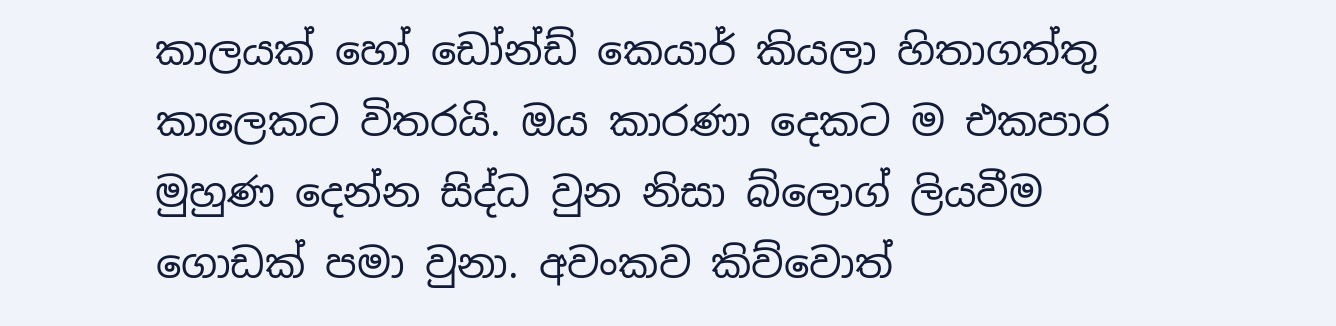කාලයක් හෝ ඩෝන්ඩ් කෙයාර් කියලා හිතාගත්තු කාලෙකට විතරයි. ඔය කාරණා දෙකට ම එකපාර මුහුණ දෙන්න සිද්ධ වුන නිසා බ්ලොග් ලියවීම ගොඩක් පමා වුනා. අවංකව කිව්වොත්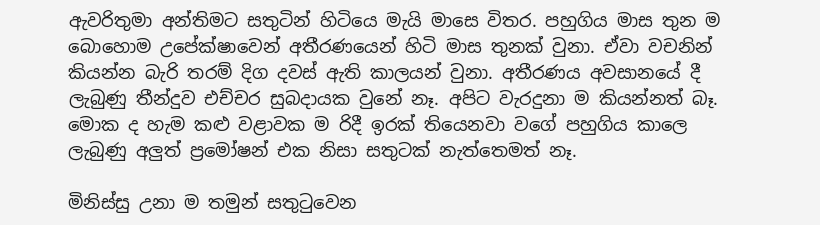ඇවරිතුමා අන්තිමට සතුටින් හිටියෙ මැයි මාසෙ විතර. පහුගිය මාස තුන ම බොහොම උපේක්ෂාවෙන් අතීරණයෙන් හිටි මාස තුනක් වුනා. ඒවා වචනින් කියන්න බැරි තරම් දිග දවස් ඇති කාලයන් වුනා. අතීරණය අවසානයේ දී ලැබුණු තීන්දුව එච්චර සුබදායක වුනේ නෑ. අපිට වැරදුනා ම කියන්නත් බෑ. මොක ද හැම කළු වළාවක ම රිදී ඉරක් තියෙනවා වගේ පහුගිය කාලෙ ලැබුණු අලුත් ප්‍රමෝෂන් එක නිසා සතුටක් නැත්තෙමත් නෑ.

මිනිස්සු උනා ම තමුන් සතුටුවෙන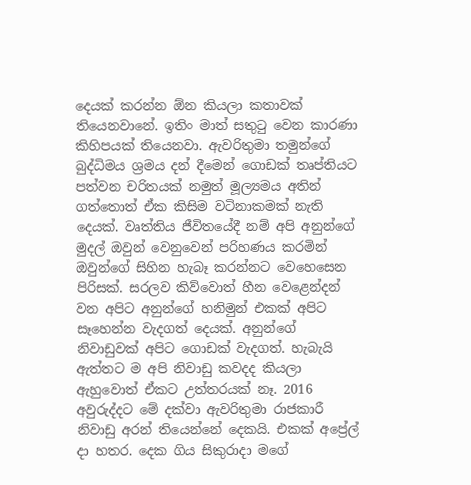දෙයක් කරන්න ඕන කියලා කතාවක් තියෙනවානේ. ඉතිං මාත් සතුටු වෙන කාරණා කිහිපයක් තියෙනවා. ඇවරිතුමා තමුන්ගේ බුද්ධිමය ශ්‍රමය දන් දීමෙන් ගොඩක් තෘප්තියට පත්වන චරිතයක් නමුත් මූල්‍යමය අතින් ගත්තොත් ඒක කිසිම වටිනාකමක් නැති දෙයක්. වෘත්තිය ජීවිතයේදී නම් අපි අනුන්ගේ මුදල් ඔවුන් වෙනුවෙන් පරිහණය කරමින් ඔවුන්ගේ සිහින හැබෑ කරන්නට වෙහෙසෙන පිරිසක්. සරලව කිව්වොත් හීන වෙළෙන්දන් වන අපිට අනුන්ගේ හනිමුන් එකක් අපිට සෑහෙන්න වැදගත් දෙයක්. අනුන්ගේ නිවාඩුවක් අපිට ගොඩක් වැදගත්. හැබැයි ඇත්තට ම අපි නිවාඩු කවදද කියලා ඇහුවොත් ඒකට උත්තරයක් නෑ. 2016  අවුරුද්දට මේ දක්වා ඇවරිතුමා රාජකාරී නිවාඩු අරන් තියෙන්නේ දෙකයි. එකක් අප්‍රේල් දා හතර. දෙක ගිය සිකුරාදා මගේ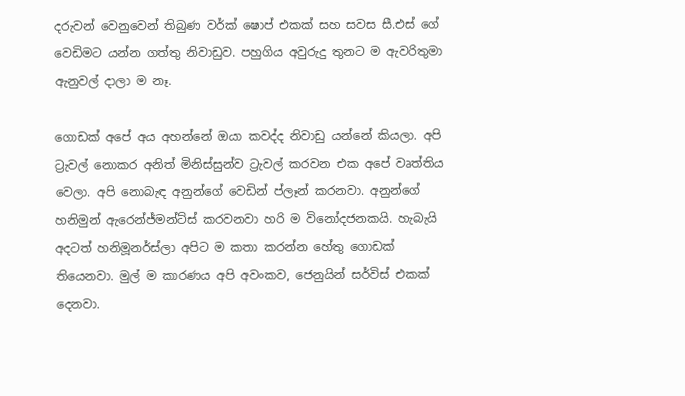දරුවන් වෙනුවෙන් තිබුණ වර්ක් ෂොප් එකක් සහ සවස සී.එස් ගේ වෙඩිමට යන්න ගත්තු නිවාඩුව. පහුගිය අවුරුදු තුනට ම ඇවරිතුමා ඇනුවල් දාලා ම නෑ.

ගොඩක් අපේ අය අහන්නේ ඔයා කවද්ද නිවාඩු යන්නේ කියලා. අපි ට්‍රැවල් නොකර අනිත් මිනිස්සුන්ව ට්‍රැවල් කරවන එක අපේ වෘත්තිය වෙලා. අපි නොබැඳ අනුන්ගේ වෙඩින් ප්ලෑන් කරනවා. අනුන්ගේ හනිමුන් ඇරෙන්ජ්මන්ට්ස් කරවනවා හරි ම විනෝදජනකයි. හැබැයි අදටත් හනිමූනර්ස්ලා අපිට ම කතා කරන්න හේතු ගොඩක් තියෙනවා. මුල් ම කාරණය අපි අවංකව, ජෙනුයින් සර්විස් එකක් දෙනවා.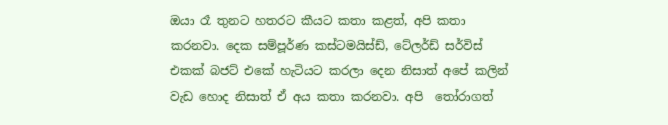ඔයා රෑ තුනට හතරට කීයට කතා කළත්, අපි කතා කරනවා. දෙක සම්පූර්ණ කස්ටමයිස්ඩ්, ටේලර්ඩ් සර්විස් එකක් බජට් එකේ හැටියට කරලා දෙන නිසාත් අපේ කලින් වැඩ හොද නිසාත් ඒ අය කතා කරනවා. අපි  තෝරාගත්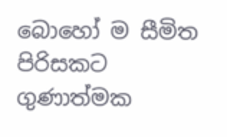බොහෝ ම සීමිත පිරිසකට ගුණාත්මක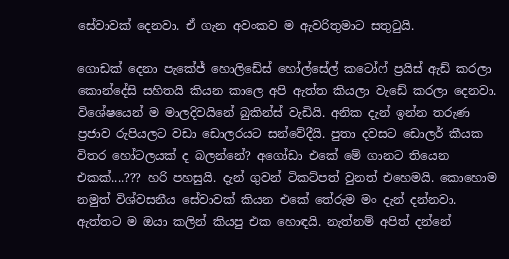සේවාවක් දෙනවා. ඒ ගැන අවංකව ම ඇවරිතුමාට සතුටුයි.

ගොඩක් දෙනා පැකේජ් හොලිඩේස් හෝල්සේල් කටෝෆ් ප්‍රයිස් ඇඩ් කරලා කොන්දේසි සහිතයි කියන කාලෙ අපි ඇත්ත කියලා වැඩේ කරලා දෙනවා. විශේෂයෙන් ම මාලදිවයිනේ බුකින්ස් වැඩියි. අනික දැන් ඉන්න තරුණ ප්‍රජාව රුපියලට වඩා ඩොලරයට සන්වේදීයි. පුතා දවසට ඩොලර් කීයක විතර හෝටලයක් ද බලන්නේ? අගෝඩා එකේ මේ ගානට තියෙන එකක්....??? හරි පහසුයි. දැන් ගුවන් ටිකට්පත් වුනත් එහෙමයි. කොහොම නමුත් විශ්වසනීය සේවාවක් කියන එකේ තේරුම මං දැන් දන්නවා. ඇත්තට ම ඔයා කලින් කියපු එක හොඳයි. නැත්නම් අපිත් දන්නේ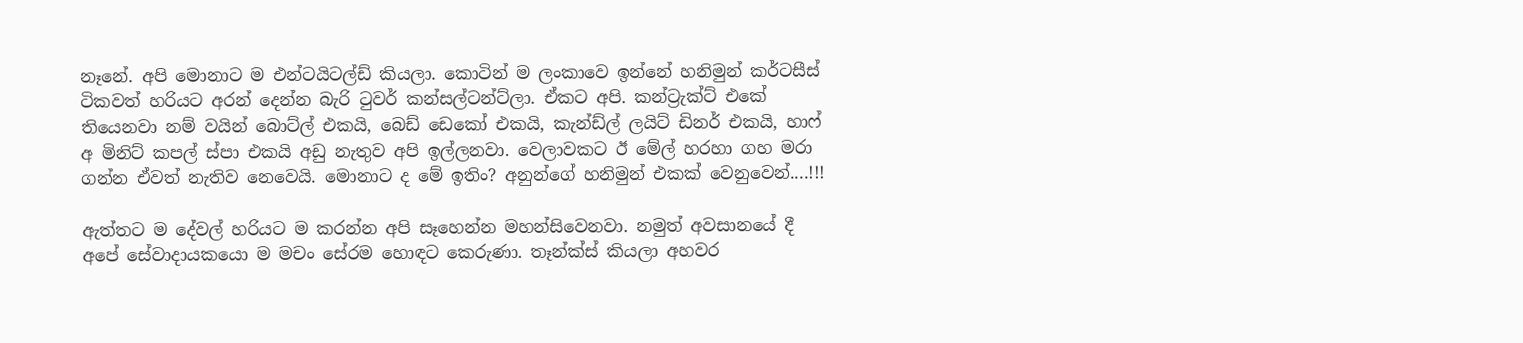නෑනේ. අපි මොනාට ම එන්ටයිටල්ඩ් කියලා. කොටින් ම ලංකාවෙ ඉන්නේ හනිමුන් කර්ටසීස් ටිකවත් හරියට අරන් දෙන්න බැරි ටුවර් කන්සල්ටන්ට්ලා. ඒකට අපි. කන්ට්‍රැක්ට් එකේ තියෙනවා නම් වයින් බොට්ල් එකයි, බෙඩ් ඩෙකෝ එකයි, කැන්ඩ්ල් ලයිට් ඩිනර් එකයි, හාෆ් අ මිනිට් කපල් ස්පා එකයි අඩු නැතුව අපි ඉල්ලනවා. වෙලාවකට ඊ මේල් හරහා ගහ මරා ගන්න ඒවත් නැතිව නෙවෙයි. මොනාට ද මේ ඉතිං? අනුන්ගේ හනිමුන් එකක් වෙනුවෙන්....!!!

ඇත්තට ම දේවල් හරියට ම කරන්න අපි සෑහෙන්න මහන්සිවෙනවා. නමුත් අවසානයේ දී අපේ සේවාදායකයො ම මචං සේරම හොඳට කෙරුණා. තෑන්ක්ස් කියලා අහවර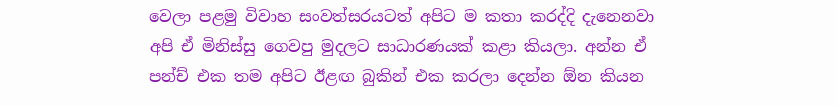වෙලා පළමු විවාහ සංවත්සරයටත් අපිට ම කතා කරද්දි දැනෙනවා අපි ඒ මිනිස්සු ගෙවපු මුදලට සාධාරණයක් කළා කියලා. අන්න ඒ පන්ච් එක තම අපිට ඊළඟ බුකින් එක කරලා දෙන්න ඕන කියන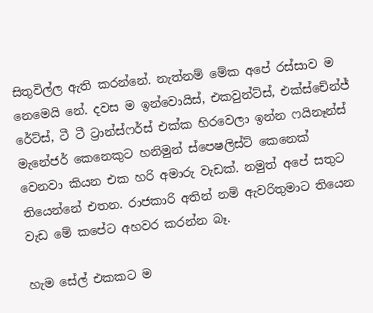සිතුවිල්ල ඇති කරන්නේ. නැත්නම් මේක අපේ රස්සාව ම නෙමෙයි නේ. දවස ම ඉන්වොයිස්, එකවුන්ට්ස්, එක්ස්චේන්ජ් රේට්ස්, ටී ටී ට්‍රාන්ස්ෆර්ස් එක්ක හිරවෙලා ඉන්න ෆයිනෑන්ස් මැනේජර් කෙනෙකුට හනිමුන් ස්පෙෂලිස්ට් කෙනෙක් වෙනවා කියන එක හරි අමාරු වැඩක්. නමුත් අපේ සතුට තියෙන්නේ එතන. රාජකාරි අතින් නම් ඇවරිතුමාට තියෙන වැඩ මේ කපේට අහවර කරන්න බෑ.

හැම සේල් එකකට ම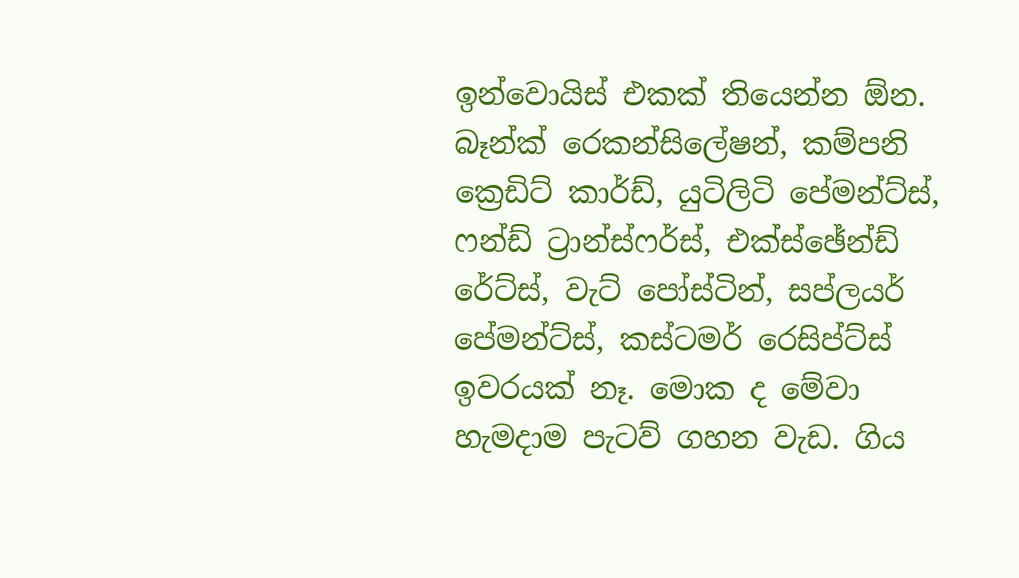ඉන්වොයිස් එකක් තියෙන්න ඕන. බෑන්ක් රෙකන්සිලේෂන්, කම්පනි ක්‍රෙඩිට් කාර්ඩ්, යුටිලිටි පේමන්ට්ස්, ෆන්ඩ් ට්‍රාන්ස්ෆර්ස්, එක්ස්ඡේන්ඩ් රේට්ස්, වැට් පෝස්ටින්, සප්ලයර් පේමන්ට්ස්, කස්ටමර් රෙසිප්ට්ස් ඉවරයක් නෑ. මොක ද මේවා හැමදාම පැටව් ගහන වැඩ. ගිය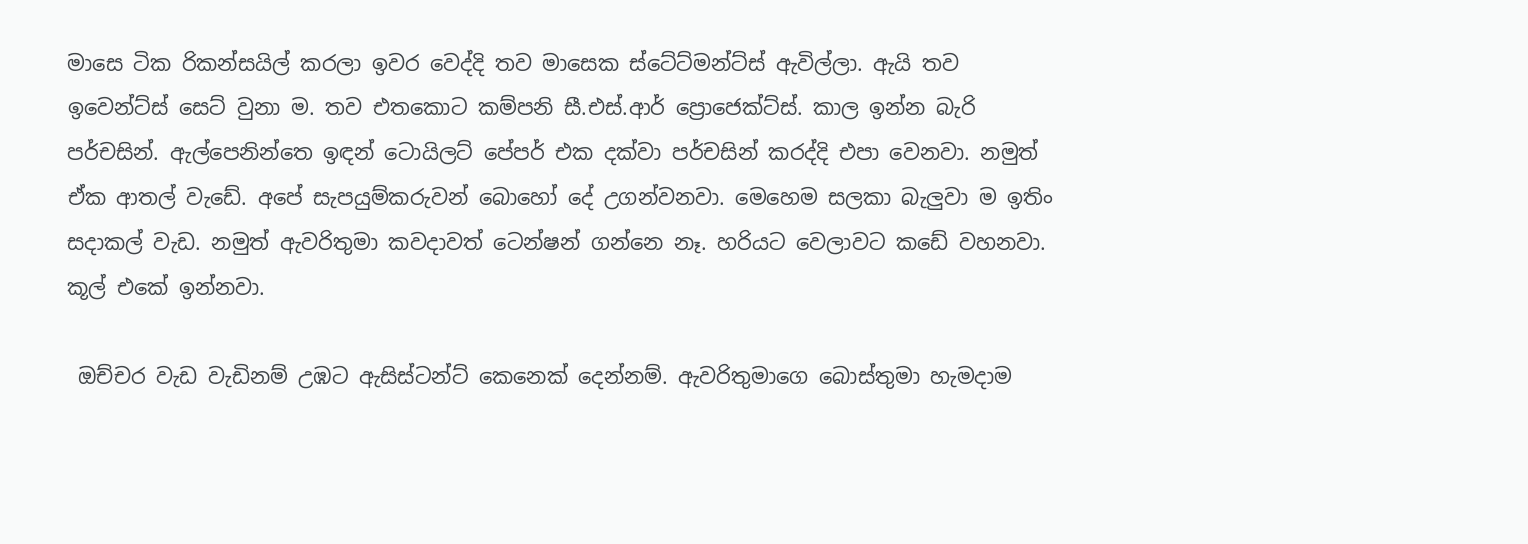මාසෙ ටික රිකන්සයිල් කරලා ඉවර වෙද්දි තව මාසෙක ස්ටේට්මන්ට්ස් ඇවිල්ලා. ඇයි තව ඉවෙන්ට්ස් සෙට් වුනා ම. තව එතකොට කම්පනි සී.එස්.ආර් ප්‍රොජෙක්ට්ස්. කාල ඉන්න බැරි පර්චසින්. ඇල්පෙනින්තෙ ඉඳන් ටොයිලට් පේපර් එක දක්වා පර්චසින් කරද්දි එපා වෙනවා. නමුත් ඒක ආතල් වැඩේ. අපේ සැපයුම්කරුවන් බොහෝ දේ උගන්වනවා. මෙහෙම සලකා බැලුවා ම ඉතිං සදාකල් වැඩ. නමුත් ඇවරිතුමා කවදාවත් ටෙන්ෂන් ගන්නෙ නෑ. හරියට වෙලාවට කඩේ වහනවා. කූල් එකේ ඉන්නවා.

 ඔච්චර වැඩ වැඩිනම් උඹට ඇසිස්ටන්ට් කෙනෙක් දෙන්නම්. ඇවරිතුමාගෙ බොස්තුමා හැමදාම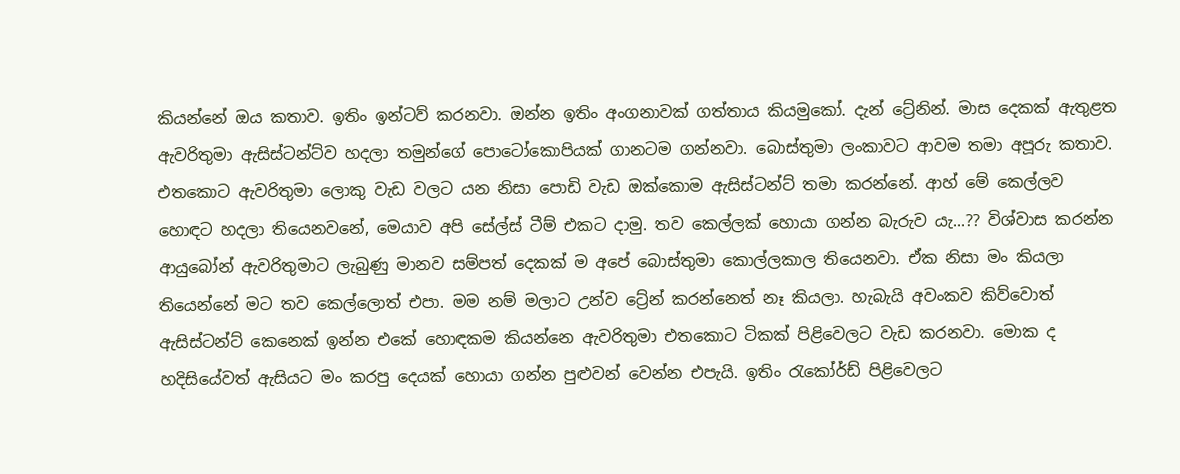කියන්නේ ඔය කතාව. ඉතිං ඉන්ටව් කරනවා. ඔන්න ඉතිං අංගනාවක් ගත්තාය කියමුකෝ. දැන් ට්‍රේනින්. මාස දෙකක් ඇතුළත ඇවරිතුමා ඇසිස්ටන්ට්ව හදලා තමුන්ගේ පොටෝකොපියක් ගානටම ගන්නවා. බොස්තුමා ලංකාවට ආවම තමා අපූරු කතාව. එතකොට ඇවරිතුමා ලොකු වැඩ වලට යන නිසා පොඩි වැඩ ඔක්කොම ඇසිස්ටන්ට් තමා කරන්නේ. ආහ් මේ කෙල්ලව හොඳට හදලා තියෙනවනේ, මෙයාව අපි සේල්ස් ටීම් එකට දාමු. තව කෙල්ලක් හොයා ගන්න බැරුව යැ...?? විශ්වාස කරන්න ආයුබෝන් ඇවරිතුමාට ලැබුණු මානව සම්පත් දෙකක් ම අපේ බොස්තුමා කොල්ලකාල තියෙනවා. ඒක නිසා මං කියලා තියෙන්නේ මට තව කෙල්ලොත් එපා. මම නම් මලාට උන්ව ට්‍රේන් කරන්නෙත් නෑ කියලා. හැබැයි අවංකව කිව්වොත් ඇසිස්ටන්ට් කෙනෙක් ඉන්න එකේ හොඳකම කියන්නෙ ඇවරිතුමා එතකොට ටිකක් පිළිවෙලට වැඩ කරනවා. මොක ද හදිසියේවත් ඇසියට මං කරපු දෙයක් හොයා ගන්න පුළුවන් වෙන්න එපැයි. ඉතිං රැකෝර්ඩ් පිළිවෙලට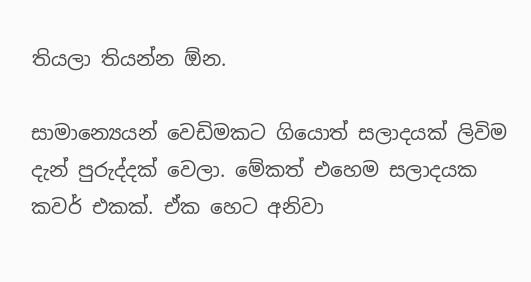තියලා තියන්න ඕන.

සාමාන්‍යෙයන් වෙඩිමකට ගියොත් සලාදයක් ලිවිම දැන් පුරුද්දක් වෙලා. මේකත් එහෙම සලාදයක කවර් එකක්. ඒක හෙට අනිවා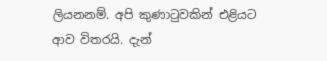ලියනනම්. අපි කුණාටුවකින් එළියට ආව විතරයි. දැන්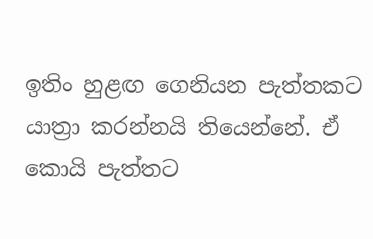ඉතිං හුළඟ ගෙනියන පැත්තකට යාත්‍රා කරන්නයි තියෙන්නේ. ඒ කොයි පැත්තට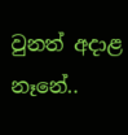වුනත් අදාළ නෑනේ..